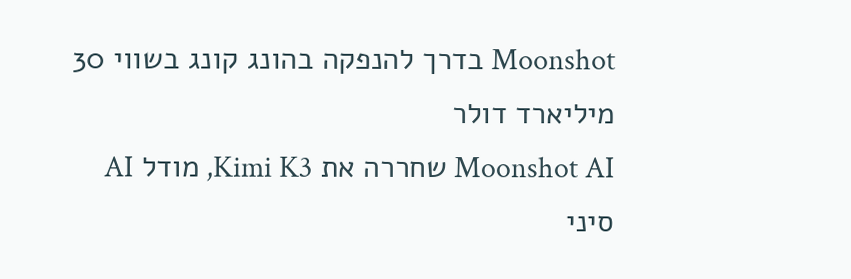Moonshot בדרך להנפקה בהונג קונג בשווי 30 מיליארד דולר
Moonshot AI שחררה את Kimi K3, מודל AI סיני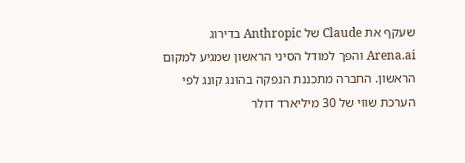שעקף את Claude של Anthropic בדירוג Arena.ai והפך למודל הסיני הראשון שמגיע למקום הראשון. החברה מתכננת הנפקה בהונג קונג לפי הערכת שווי של 30 מיליארד דולר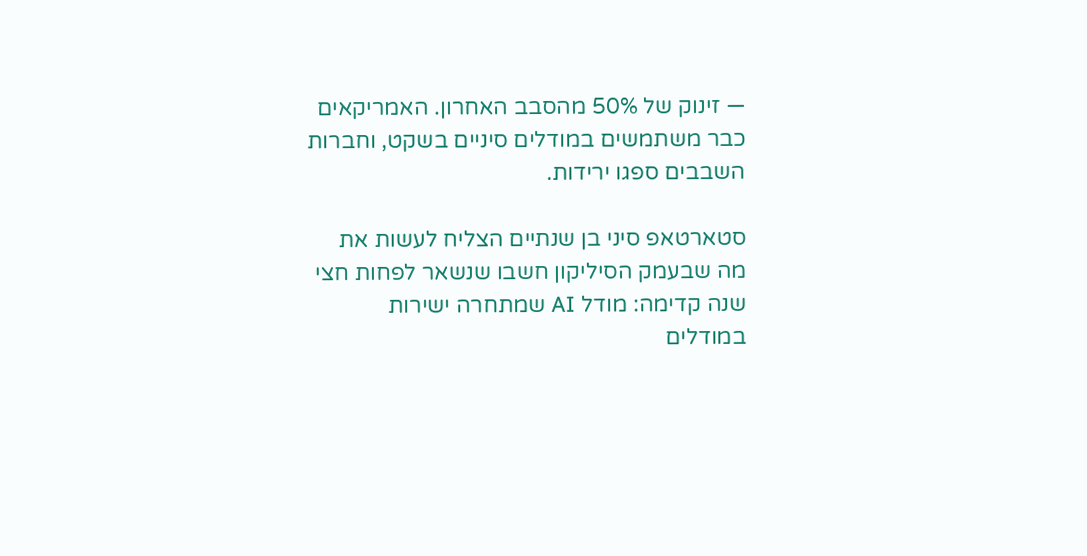— זינוק של 50% מהסבב האחרון. האמריקאים כבר משתמשים במודלים סיניים בשקט, וחברות השבבים ספגו ירידות.

סטארטאפ סיני בן שנתיים הצליח לעשות את מה שבעמק הסיליקון חשבו שנשאר לפחות חצי שנה קדימה: מודל AI שמתחרה ישירות במודלים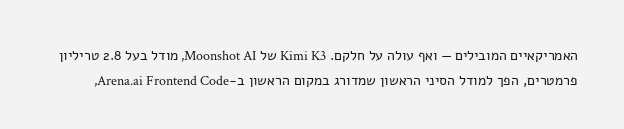האמריקאיים המובילים — ואף עולה על חלקם. Kimi K3 של Moonshot AI, מודל בעל 2.8 טריליון פרמטרים, הפך למודל הסיני הראשון שמדורג במקום הראשון ב-Arena.ai Frontend Code,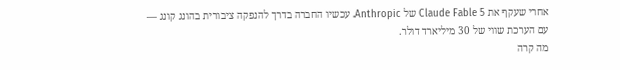אחרי שעקף את Claude Fable 5 של Anthropic. עכשיו החברה בדרך להנפקה ציבורית בהונג קונג — עם הערכת שווי של 30 מיליארד דולר.
מה קרה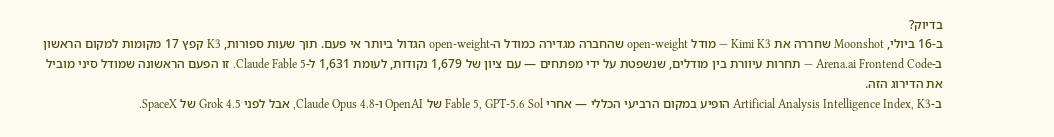בדיוק?
ב-16 ביולי, Moonshot שחררה את Kimi K3 — מודל open-weight שהחברה מגדירה כמודל ה-open-weight הגדול ביותר אי פעם. תוך שעות ספורות, K3 קפץ 17 מקומות למקום הראשון ב-Arena.ai Frontend Code — תחרות עיוורת בין מודלים, שנשפטת על ידי מפתחים — עם ציון של 1,679 נקודות, לעומת 1,631 ל-Claude Fable 5. זו הפעם הראשונה שמודל סיני מוביל את הדירוג הזה.
ב-Artificial Analysis Intelligence Index, K3 הופיע במקום הרביעי הכללי — אחרי Fable 5, GPT-5.6 Sol של OpenAI ו-Claude Opus 4.8, אבל לפני Grok 4.5 של SpaceX.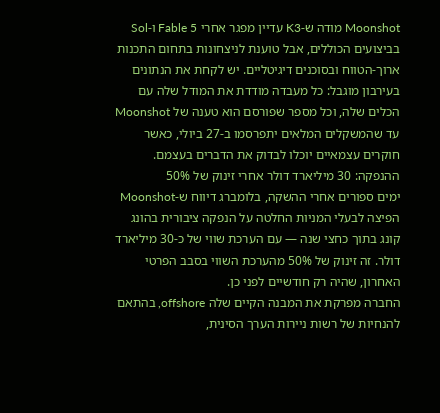Moonshot מודה ש-K3 עדיין מפגר אחרי Fable 5 ו-Sol בביצועים הכוללים, אבל טוענת לניצחונות בתחום התכנות ארוך-הטווח ובסוכנים דיגיטליים. יש לקחת את הנתונים בעירבון מוגבל: כל מעבדה מודדת את המודל שלה עם הכלים שלה, וכל מספר שפורסם הוא טענה של Moonshot עד שהמשקלים המלאים יתפרסמו ב-27 ביולי, כאשר חוקרים עצמאיים יוכלו לבדוק את הדברים בעצמם.
ההנפקה: 30 מיליארד דולר אחרי זינוק של 50%
ימים ספורים אחרי ההשקה, בלומברג דיווח ש-Moonshot הפיצה לבעלי המניות החלטה על הנפקה ציבורית בהונג קונג בתוך כחצי שנה — עם הערכת שווי של כ-30 מיליארד דולר. זה זינוק של 50% מהערכת השווי בסבב הפרטי האחרון, שהיה רק חודשיים לפני כן.
החברה מפרקת את המבנה הקיים שלה offshore, בהתאם להנחיות של רשות ניירות הערך הסינית,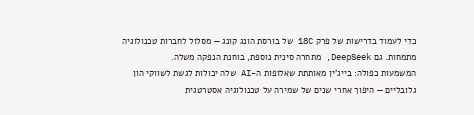כדי לעמוד בדרישות של פרק 18C של בורסת הונג קונג — מסלול לחברות טכנולוגיה מתמחות. גם DeepSeek, מתחרה סינית נוספת, בוחנת הנפקה משלה.
המשמעות כפולה: בייג'ין מאותתת שאלופות ה-AI שלה יכולות לגשת לשווקי הון גלובליים — היפוך אחרי שנים של שמירה על טכנולוגיה אסטרטגית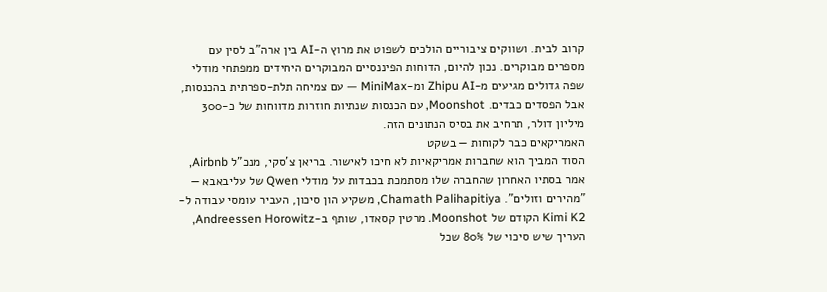קרוב לבית. ושווקים ציבוריים הולכים לשפוט את מרוץ ה-AI בין ארה"ב לסין עם מספרים מבוקרים. נכון להיום, הדוחות הפיננסיים המבוקרים היחידים ממפתחי מודלי שפה גדולים מגיעים מ-Zhipu AI ומ-MiniMax — עם צמיחה תלת-ספרתית בהכנסות, אבל הפסדים כבדים. Moonshot, עם הכנסות שנתיות חוזרות מדווחות של כ-300 מיליון דולר, תרחיב את בסיס הנתונים הזה.
האמריקאים כבר לקוחות — בשקט
הסוד המביך הוא שחברות אמריקאיות לא חיכו לאישור. בריאן צ'סקי, מנכ"ל Airbnb, אמר בסתיו האחרון שהחברה שלו מסתמכת בכבדות על מודלי Qwen של עליבאבא — "מהירים וזולים". Chamath Palihapitiya, משקיע הון סיכון, העביר עומסי עבודה ל-Kimi K2 הקודם של Moonshot. מרטין קסאדו, שותף ב-Andreessen Horowitz, העריך שיש סיכוי של 80% שכל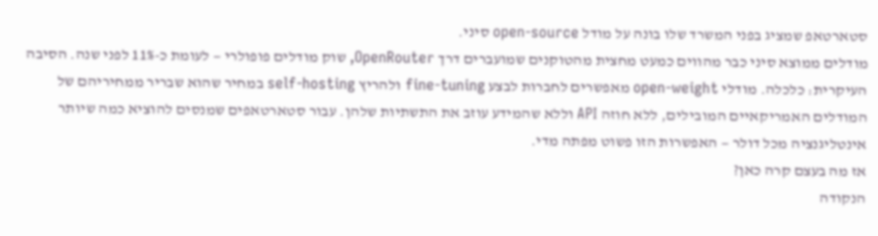סטארטאפ שמציג בפני המשרד שלו בונה על מודל open-source סיני.
מודלים ממוצא סיני כבר מהווים כמעט מחצית מהטוקנים שמועברים דרך OpenRouter, שוק מודלים פופולרי — לעומת כ-11% לפני שנה. הסיבה העיקרית: כלכלה. מודלי open-weight מאפשרים לחברות לבצע fine-tuning ולהריץ self-hosting במחיר שהוא שבריר ממחיריהם של המודלים האמריקאיים המובילים, ללא חוזה API וללא שהמידע עוזב את התשתיות שלהן. עבור סטארטאפים שמנסים להוציא כמה שיותר אינטליגנציה מכל דולר — האפשרות הזו פשוט מפתה מדי.
אז מה בעצם קרה כאן?
הנקודה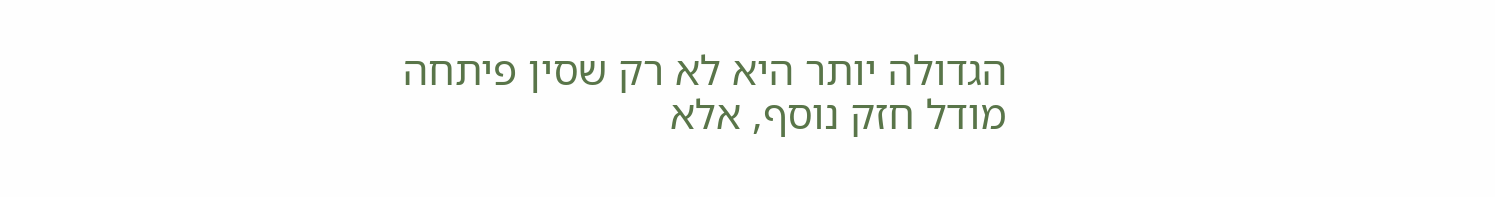הגדולה יותר היא לא רק שסין פיתחה מודל חזק נוסף, אלא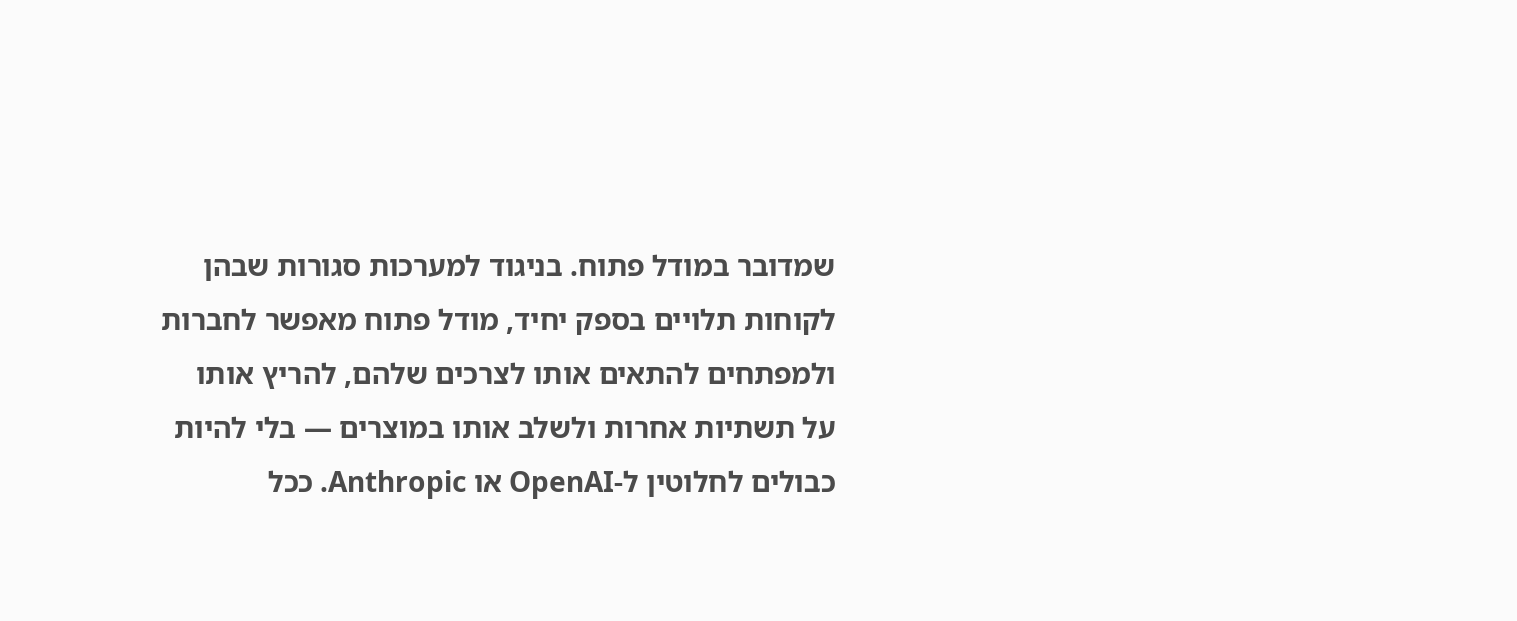שמדובר במודל פתוח. בניגוד למערכות סגורות שבהן לקוחות תלויים בספק יחיד, מודל פתוח מאפשר לחברות ולמפתחים להתאים אותו לצרכים שלהם, להריץ אותו על תשתיות אחרות ולשלב אותו במוצרים — בלי להיות כבולים לחלוטין ל-OpenAI או Anthropic. ככל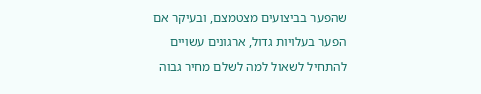שהפער בביצועים מצטמצם, ובעיקר אם הפער בעלויות גדול, ארגונים עשויים להתחיל לשאול למה לשלם מחיר גבוה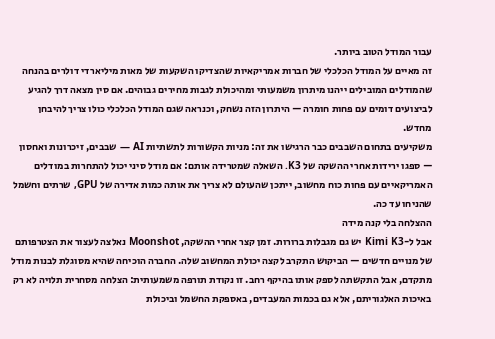עבור המודל הטוב ביותר.
זה מאיים על המודל הכלכלי של חברות אמריקאיות שהצדיקו השקעות של מאות מיליארדי דולרים בהנחה שהמודלים המובילים ייהנו מיתרון משמעותי ומהיכולת לגבות מחירים גבוהים. אם סין מצאה דרך להגיע לביצועים דומים עם פחות חומרה — היתרון הזה נשחק, וכנראה שגם המודל הכלכלי כולו צריך להיבחן מחדש.
משקיעים בתחום השבבים כבר הרגישו את זה: מניות הקשורות לתשתיות AI — שבבים, זיכרונות ואחסון — ספגו ירידות אחרי ההשקה של K3. השאלה שמטרידה אותם: אם מודל סיני יכול להתחרות במודלים האמריקאיים עם פחות כוח מחשוב, ייתכן שהעולם לא צריך את אותה כמות אדירה של GPU, שרתים וחשמל שהניחו עד כה.
ההצלחה בלי קנה מידה
אבל ל-Kimi K3 יש גם מגבלות ברורות. זמן קצר אחרי ההשקה, Moonshot נאלצה לעצור את הצטרפותם של מנויים חדשים — הביקוש התקרב לקצה יכולת המחשוב שלה. החברה הוכיחה שהיא מסוגלת לבנות מודל מתקדם, אבל התקשתה לספק אותו בהיקף רחב. זו נקודת תורפה משמעותית: הצלחה מסחרית תלויה לא רק באיכות האלגוריתם, אלא גם בכמות המעבדים, באספקת החשמל וביכולת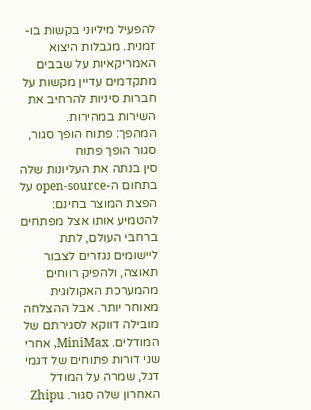להפעיל מיליוני בקשות בו-זמנית. מגבלות היצוא האמריקאיות על שבבים מתקדמים עדיין מקשות על חברות סיניות להרחיב את השירות במהירות.
המהפך: פתוח הופך סגור, סגור הופך פתוח
סין בנתה את העליונות שלה בתחום ה-open-source על הפצת המוצר בחינם: להטמיע אותו אצל מפתחים ברחבי העולם, לתת ליישומים נגזרים לצבור תאוצה, ולהפיק רווחים מהמערכת האקולוגית מאוחר יותר. אבל ההצלחה מובילה דווקא לסגירתם של המודלים. MiniMax, אחרי שני דורות פתוחים של דגמי דגל, שמרה על המודל האחרון שלה סגור. Zhipu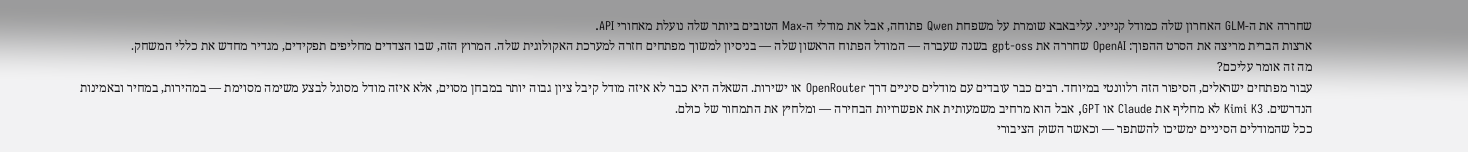שחררה את ה-GLM האחרון שלה כמודל קנייני. עליבאבא שומרת על משפחת Qwen פתוחה, אבל את מודלי ה-Max הטובים ביותר שלה נועלת מאחורי API.
ארצות הברית מריצה את הסרט ההפוך: OpenAI שחררה את gpt-oss בשנה שעברה — המודל הפתוח הראשון שלה — בניסיון למשוך מפתחים חזרה למערכת האקולוגית שלה. המרוץ הזה, שבו הצדדים מחליפים תפקידים, מגדיר מחדש את כללי המשחק.
מה זה אומר עליכם?
עבור מפתחים ישראלים, הסיפור הזה רלוונטי במיוחד. רבים כבר עובדים עם מודלים סיניים דרך OpenRouter או ישירות. השאלה היא כבר לא איזה מודל קיבל ציון גבוה יותר במבחן מסוים, אלא איזה מודל מסוגל לבצע משימה מסוימת — במהירות, במחיר ובאמינות הנדרשים. Kimi K3 לא מחליף את Claude או GPT, אבל הוא מרחיב משמעותית את אפשרויות הבחירה — ומלחיץ את התמחור של כולם.
ככל שהמודלים הסיניים ימשיכו להשתפר — וכאשר השוק הציבורי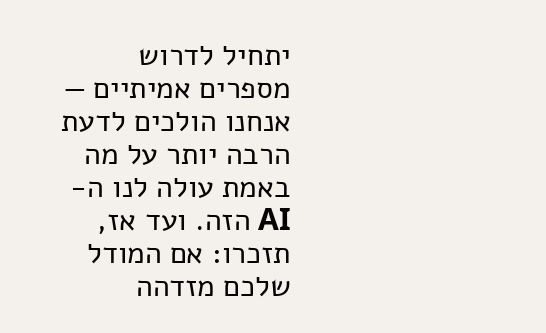יתחיל לדרוש מספרים אמיתיים — אנחנו הולכים לדעת הרבה יותר על מה באמת עולה לנו ה-AI הזה. ועד אז, תזכרו: אם המודל שלכם מזדהה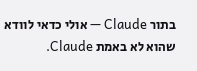בתור Claude — אולי כדאי לוודא שהוא לא באמת Claude.